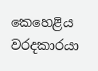කෙහෙළිය වරදකාරයා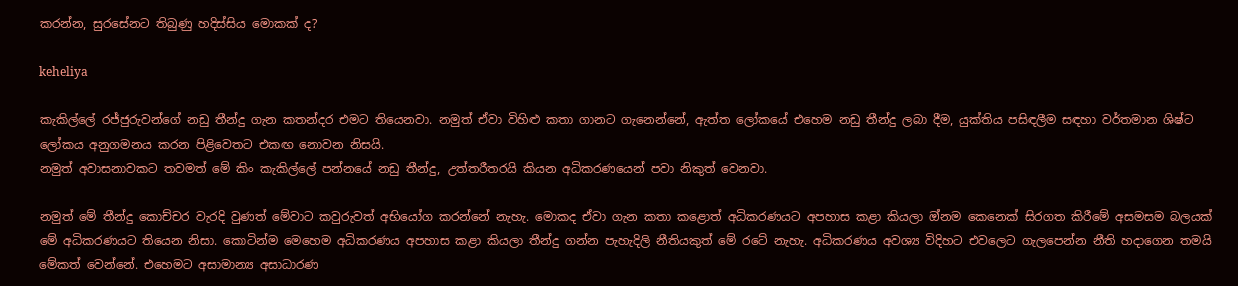කරන්න, සුරසේනට තිබුණු හදිස්සිය මොකක් ද?

keheliya

කැකිල්ලේ රජ්ජුරුවන්ගේ නඩු තීන්දු ගැන කතන්දර එමට තියෙනවා. නමුත් ඒවා විහිළු කතා ගානට ගැනෙන්නේ, ඇත්ත ලෝකයේ එහෙම නඩු තීන්දු ලබා දීම, යුක්තිය පසිඳලීම සඳහා වර්තමාන ශිෂ්ට ලෝකය අනුගමනය කරන පිළිවෙතට එකඟ නොවන නිසයි.
නමුත් අවාසනාවකට තවමත් මේ කිං කැකිල්ලේ පන්නයේ නඩු තීන්දු, උත්තරීතරයි කියන අධිකරණයෙන් පවා නිකුත් වෙනවා.

නමුත් මේ තීන්දු කොච්චර වැරදි වුණත් මේවාට කවුරුවත් අභියෝග කරන්නේ නැහැ. මොකද ඒවා ගැන කතා කළොත් අධිකරණයට අපහාස කළා කියලා ඔ්නම කෙනෙක් සිරගත කිරීමේ අසමසම බලයක් මේ අධිකරණයට තියෙන නිසා. කොටින්ම මෙහෙම අධිකරණය අපහාස කළා කියලා තීන්දු ගන්න පැහැදිලි නීතියකුත් මේ රටේ නැහැ. අධිකරණය අවශ්‍ය විදිහට එවලෙට ගැලපෙන්න නීති හදාගෙන තමයි මේකත් වෙන්නේ. එහෙමට අසාමාන්‍ය අසාධාරණ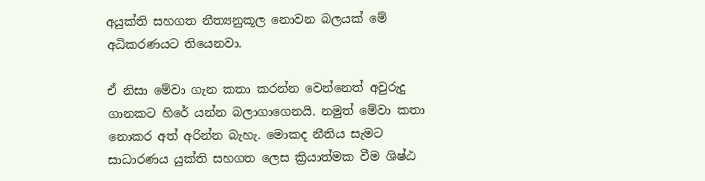අයුක්ති සහගත නීත්‍යනුකූල නොවන බලයක් මේ අධිකරණයට තියෙනවා.

ඒ නිසා මේවා ගැන කතා කරන්න වෙන්නෙත් අවුරුදු ගානකට හිරේ යන්න බලාගාගෙනයි. නමුත් මේවා කතා නොකර අත් අරින්න බැහැ. මොකද නීතිය සැමට සාධාරණය යුක්ති සහගත ලෙස ක්‍රියාත්මක වීම ශිෂ්ඨ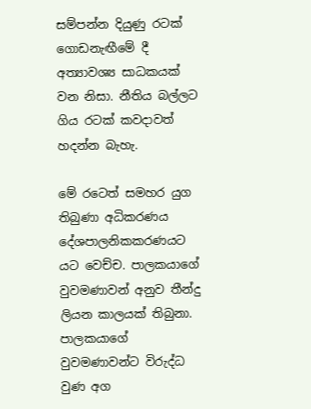සම්පන්න දියුණු රටක් ගොඩනැඟීමේ දී අත්‍යාවශ්‍ය සාධකයක් වන නිසා. නීතිය බල්ලට ගිය රටක් කවදාවත් හදන්න බැහැ.

මේ රටෙත් සමහර යුග තිබුණා අධිකරණය දේශපාලනිකකරණයට යට වෙච්ච. පාලකයාගේ වුවමණාවන් අනුව තීන්දු ලියන කාලයක් තිබුනා. පාලකයාගේ වුවමණාවන්ට විරුද්ධ වුණ අග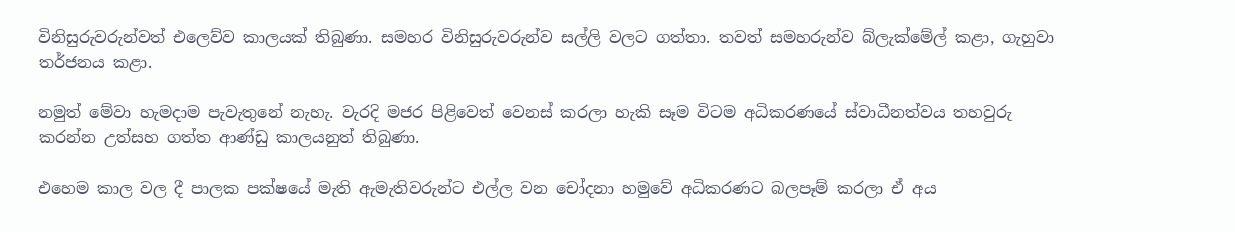විනිසුරුවරුන්වත් එලෙව්ව කාලයක් තිබුණා. සමහර විනිසුරුවරුන්ව සල්ලි වලට ගත්තා. තවත් සමහරුන්ව බ්ලැක්මේල් කළා, ගැහුවා තර්ජනය කළා.

නමුත් මේවා හැමදාම පැවැතුනේ නැහැ. වැරදි මජර පිළිවෙත් වෙනස් කරලා හැකි සෑම විටම අධිකරණයේ ස්වාධීනත්වය තහවුරු කරන්න උත්සහ ගත්ත ආණ්ඩු කාලයනුත් තිබුණා.

එහෙම කාල වල දී පාලක පක්ෂයේ මැති ඇමැතිවරුන්ට එල්ල වන චෝදනා හමුවේ අධිකරණට බලපෑම් කරලා ඒ අය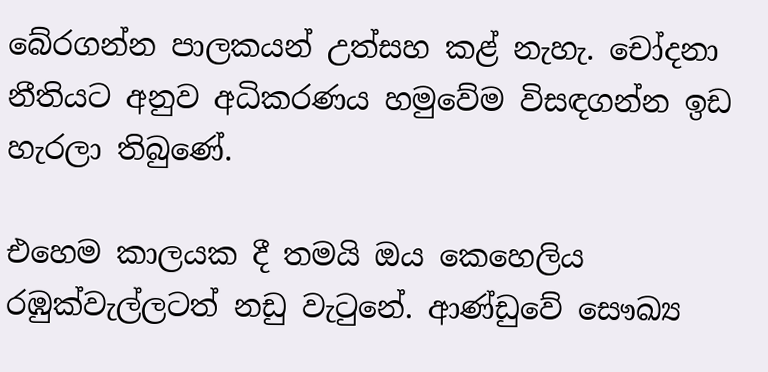බේරගන්න පාලකයන් උත්සහ කළ් නැහැ. චෝදනා නීතියට අනුව අධිකරණය හමුවේම විසඳගන්න ඉඩ හැරලා තිබුණේ.

එහෙම කාලයක දී තමයි ඔය කෙහෙලිය රඹුක්වැල්ලටත් නඩු වැටුනේ. ආණ්ඩුවේ සෞඛ්‍ය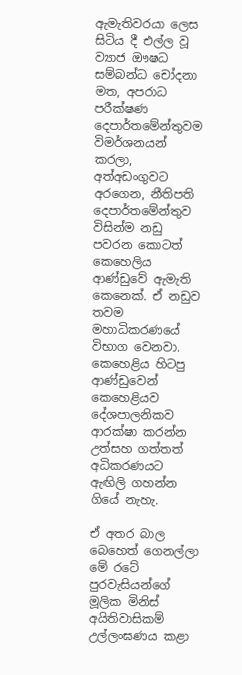ඇමැතිවරයා ලෙස සිටිය දී එල්ල වූ ව්‍යාජ ඖෂධ සම්බන්ධ චෝදනා මත, අපරාධ පරීක්ෂණ දෙපාර්තමේන්තුවම විමර්ශනයන් කරලා, අත්අඩංගුවට අරගෙන, නීතිපති දෙපාර්තමේන්තුව විසින්ම නඩු පවරන කොටත් කෙහෙලිය ආණ්ඩුවේ ඇමැති කෙනෙක්. ඒ නඩුව තවම මහාධිකරණයේ විභාග වෙනවා. කෙහෙළිය හිටපු ආණ්ඩුවෙන් කෙහෙළියව දේශපාලනිකව ආරක්ෂා කරන්න උත්සහ ගත්තත් අධිකරණයට ඇඟිලි ගහන්න ගියේ නැහැ.

ඒ අතර බාල බෙහෙත් ගෙනල්ලා මේ රටේ පුරවැසියන්ගේ මූලික මිනිස් අයිතිවාසිකම් උල්ලංඝණය කළා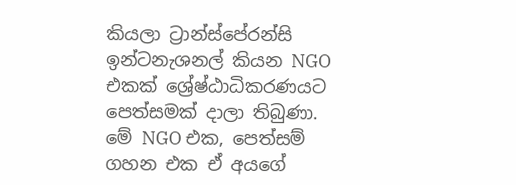කියලා ට්‍රාන්ස්පේරන්සි ඉන්ටනැශනල් කියන NGO එකක් ශ්‍රේෂ්ඨාධිකරණයට පෙත්සමක් දාලා තිබුණා. මේ NGO එක, පෙත්සම් ගහන එක ඒ අයගේ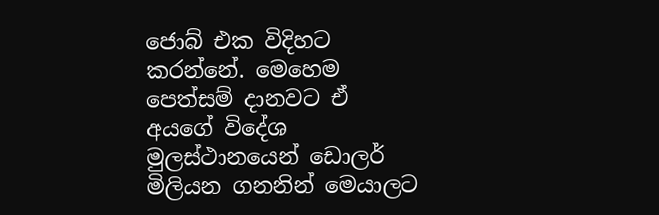ජොබ් එක විදිහට කරන්නේ. මෙහෙම පෙත්සම් දානවට ඒ අයගේ විදේශ මුලස්ථානයෙන් ඩොලර් මිලියන ගනනින් මෙයාලට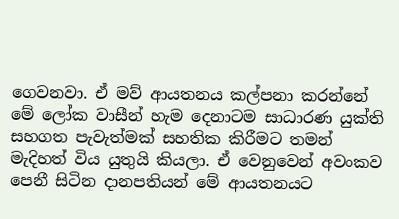ගෙවනවා. ඒ මව් ආයතනය කල්පනා කරන්නේ මේ ලෝක වාසීන් හැම දෙනාටම සාධාරණ යුක්ති සහගත පැවැත්මක් සහතික කිරීමට තමන් මැදිහත් විය යුතුයි කියලා. ඒ වෙනුවෙන් අවංකව පෙනී සිටින දානපතියන් මේ ආයතනයට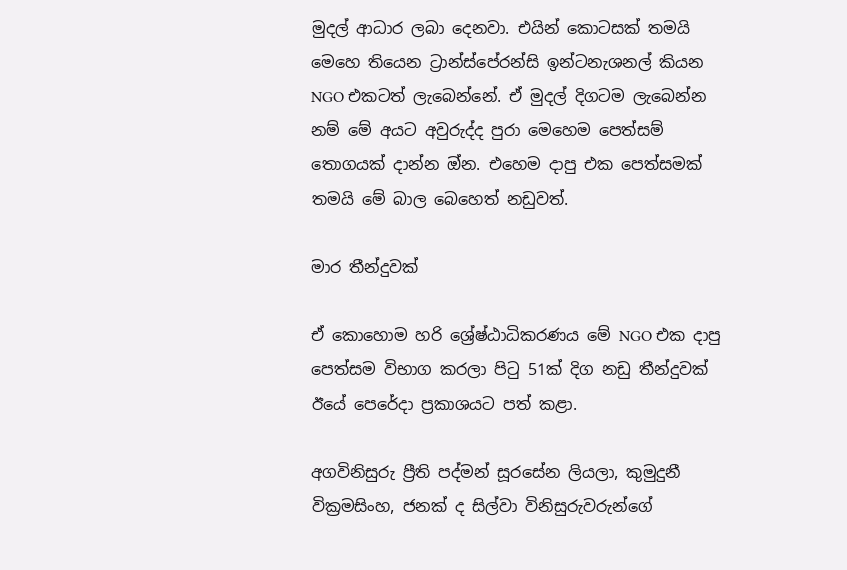මුදල් ආධාර ලබා දෙනවා. එයින් කොටසක් තමයි මෙහෙ තියෙන ට්‍රාන්ස්පේරන්සි ඉන්ටනැශනල් කියන NGO එකටත් ලැබෙන්නේ. ඒ මුදල් දිගටම ලැබෙන්න නම් මේ අයට අවුරුද්ද පුරා මෙහෙම පෙත්සම් තොගයක් දාන්න ඔ්න. එහෙම දාපු එක පෙත්සමක් තමයි මේ බාල බෙහෙත් නඩුවත්.

මාර තීන්දුවක්

ඒ කොහොම හරි ශ්‍රේෂ්ඨාධිකරණය මේ NGO එක දාපු පෙත්සම විභාග කරලා පිටු 51ක් දිග නඩු තීන්දුවක් ඊයේ පෙරේදා ප්‍රකාශයට පත් කළා.

අගවිනිසුරු ප්‍රීති පද්මන් සූරසේන ලියලා, කුමුදුනී වික්‍රමසිංහ, ජනක් ද සිල්වා විනිසුරුවරුන්ගේ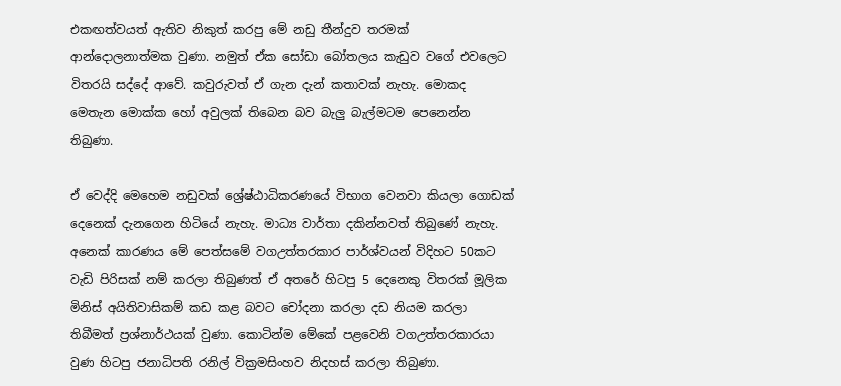එකඟත්වයත් ඇතිව නිකුත් කරපු මේ නඩු තීන්දුව තරමක් ආන්දොලනාත්මක වුණා. නමුත් ඒක සෝඩා බෝතලය කැඩුව වගේ එවලෙට විතරයි සද්දේ ආවේ. කවුරුවත් ඒ ගැන දැන් කතාවක් නැහැ. මොකද මෙතැන මොක්ක හෝ අවුලක් තිබෙන බව බැලු බැල්මටම පෙනෙන්න තිබුණා.

ඒ වෙද්දි මෙහෙම නඩුවක් ශ්‍රේෂ්ඨාධිකරණයේ විභාග වෙනවා කියලා ගොඩක් දෙනෙක් දැනගෙන හිටියේ නැහැ. මාධ්‍ය වාර්තා දකින්නවත් තිබුණේ නැහැ.
අනෙක් කාරණය මේ පෙත්සමේ වගඋත්තරකාර පාර්ශ්වයන් විදිහට 50කට වැඩි පිරිසක් නම් කරලා තිබුණත් ඒ අතරේ හිටපු 5 දෙනෙකු විතරක් මූලික මිනිස් අයිතිවාසිකම් කඩ කළ බවට චෝදනා කරලා දඩ නියම කරලා තිබීමත් ප්‍රශ්නාර්ථයක් වුණා. කොටින්ම මේකේ පළවෙනි වගඋත්තරකාරයා වුණ හිටපු ජනාධිපති රනිල් වික්‍රමසිංහව නිදහස් කරලා තිබුණා.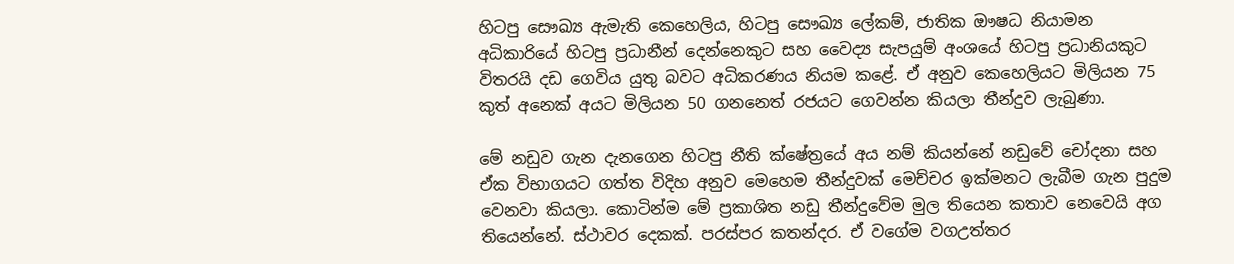හිටපු සෞඛ්‍ය ඇමැති කෙහෙලිය, හිටපු සෞඛ්‍ය ලේකම්, ජාතික ඖෂධ නියාමන අධිකාරියේ හිටපු ප්‍රධානීන් දෙන්නෙකුට සහ වෛද්‍ය සැපයුම් අංශයේ හිටපු ප්‍රධානියකුට විතරයි දඩ ගෙවිය යුතු බවට අධිකරණය නියම කළේ. ඒ අනුව කෙහෙලියට මිලියන 75 කුත් අනෙක් අයට මිලියන 50 ගනනෙත් රජයට ගෙවන්න කියලා තීන්දුව ලැබුණා.

මේ නඩුව ගැන දැනගෙන හිටපු නීති ක්ෂේත්‍රයේ අය නම් කියන්නේ නඩුවේ චෝදනා සහ ඒක විභාගයට ගත්ත විදිහ අනුව මෙහෙම තීන්දුවක් මෙච්චර ඉක්මනට ලැබීම ගැන පුදුම වෙනවා කියලා. කොටින්ම මේ ප්‍රකාශිත නඩු තීන්දුවේම මුල තියෙන කතාව නෙවෙයි අග තියෙන්නේ. ස්ථාවර දෙකක්. පරස්පර කතන්දර. ඒ වගේම වගඋත්තර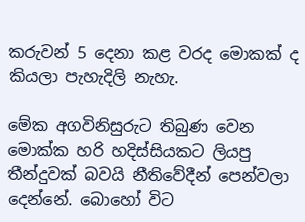කරුවන් 5 දෙනා කළ වරද මොකක් ද කියලා පැහැදිලි නැහැ.

මේක අගවිනිසුරුට තිබුණ වෙන මොක්ක හරි හදිස්සියකට ලියපු තීන්දුවක් බවයි නීතිවේදීන් පෙන්වලා දෙන්නේ. බොහෝ විට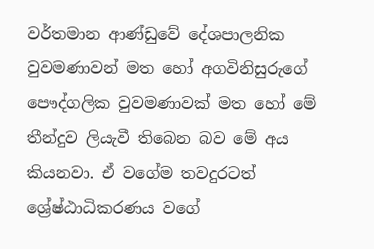වර්තමාන ආණ්ඩුවේ දේශපාලනික වුවමණාවන් මත හෝ අගවිනිසුරුගේ පෞද්ගලික වුවමණාවක් මත හෝ මේ තීන්දුව ලියැවී තිබෙන බව මේ අය කියනවා. ඒ වගේම තවදුරටත් ශ්‍රේෂ්ඨාධිකරණය වගේ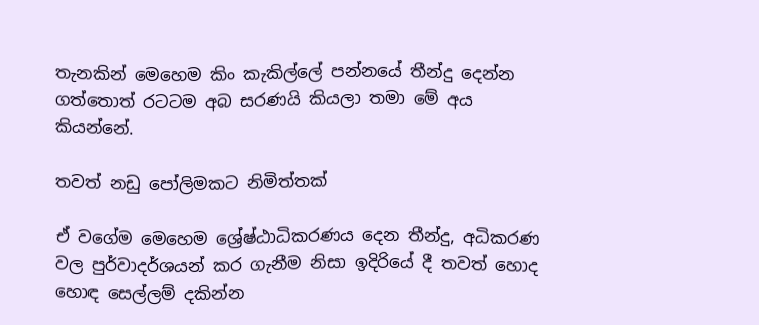තැනකින් මෙහෙම කිං කැකිල්ලේ පන්නයේ තීන්දු දෙන්න ගත්තොත් රටටම අබ සරණයි කියලා තමා මේ අය කියන්නේ.

තවත් නඩු පෝලිමකට නිමිත්තක්

ඒ වගේම මෙහෙම ශ්‍රේෂ්ඨාධිකරණය දෙන තීන්දු, අධිකරණ වල පුර්වාදර්ශයන් කර ගැනීම නිසා ඉදිරියේ දී තවත් හොද හොඳ සෙල්ලම් දකින්න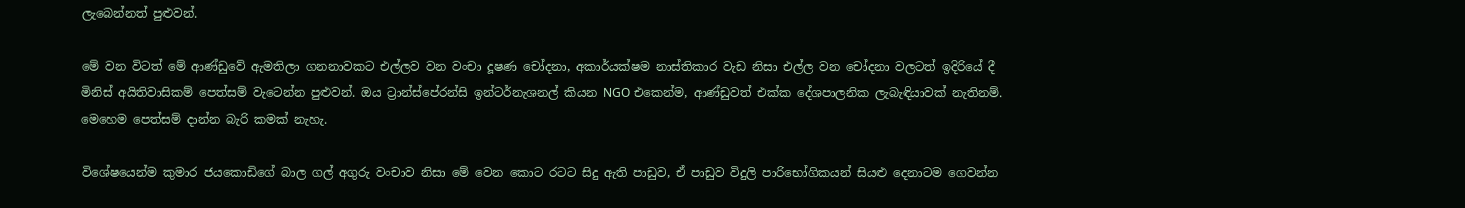ලැබෙන්නත් පුළුවන්.

මේ වන විටත් මේ ආණ්ඩුවේ ඇමතිලා ගනනාවකට එල්ලව වන වංචා දූෂණ චෝදනා, අකාර්යක්ෂම නාස්තිකාර වැඩ නිසා එල්ල වන චෝදනා වලටත් ඉදිරියේ දී මිනිස් අයිතිවාසිකම් පෙත්සම් වැටෙන්න පුළුවන්. ඔය ට්‍රාන්ස්පේරන්සි ඉන්ටර්නැශනල් කියන NGO එකෙන්ම, ආණ්ඩුවත් එක්ක දේශපාලනික ලැබැඳියාවක් නැතිනම්. මෙහෙම පෙත්සම් දාන්න බැරි කමක් නැහැ.

විශේෂයෙන්ම කුමාර ජයකොඩිගේ බාල ගල් අගුරු වංචාව නිසා මේ වෙන කොට රටට සිදු ඇති පාඩුව, ඒ පාඩුව විදුලි පාරිභෝගිකයන් සියළු දෙනාටම ගෙවන්න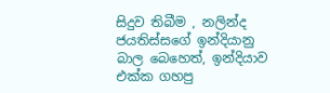සිදුව තිබීම , නලින්ද ජයතිස්ස‌ගේ ඉන්දියානු බාල බෙහෙත්, ඉන්දියාව එක්ක ගහපු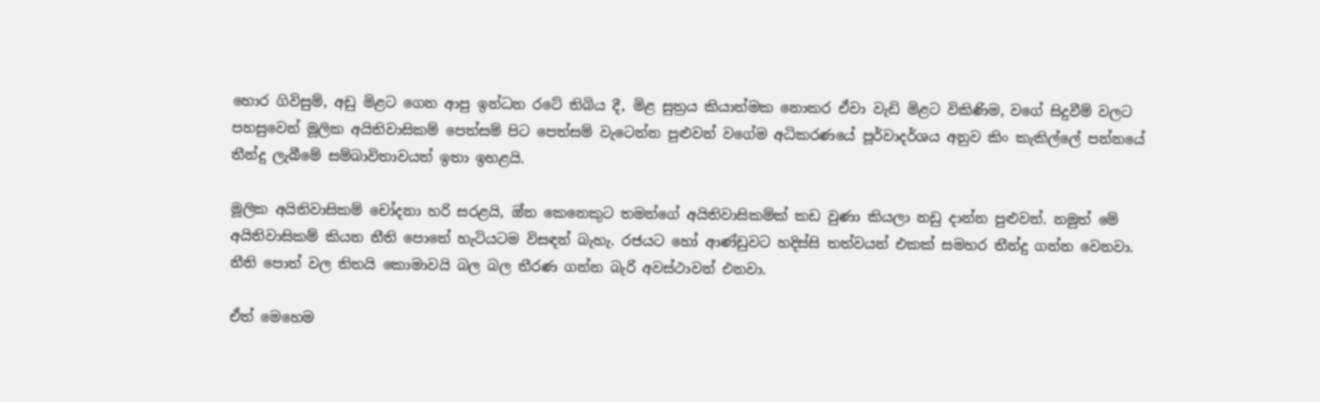හොර ගිවිසුම්, අඩු මිළට ගෙන ආපු ඉන්ධන රටේ තිබිය දී, මිළ සුත්‍රය කියාත්මක නොකර ඒවා වැඩි මිළට විකිණිම, වගේ සිදුවීම් වලට පහසුවෙන් මූලික අයිතිවාසිකම් පෙත්සම් පිට පෙත්සම් වැටෙන්න පුළුවන් වගේම අධිකරණයේ පූර්වාදර්ශය අනුව කිං කැකිල්ලේ පන්නයේ තීන්දු ලැබීමේ සම්බාවිතාවයත් ඉතා ඉහළයි.

මූලික අයිතිවාසිකම් චෝදනා හරි සරළයි, ඔ්න කෙනෙකුට තමන්ගේ අයිතිවාසිකම්ක් කඩ වුණා කියලා නඩු දාන්න පුළුවන්. නමුත් මේ අයිතිවාසිකම් කියන නීති පොතේ හැටියටම විසඳන් බැහැ. රජයට හෝ ආණ්ඩුවට හදිස්සි තත්වයන් එකක් සමහර තීන්දු ගන්න වෙනවා. නීති පොත් වල තිතයි කොමාවයි බල බල තීරණ ගන්න බැරි අවස්ථාවන් එනවා.

ඒත් මෙහෙම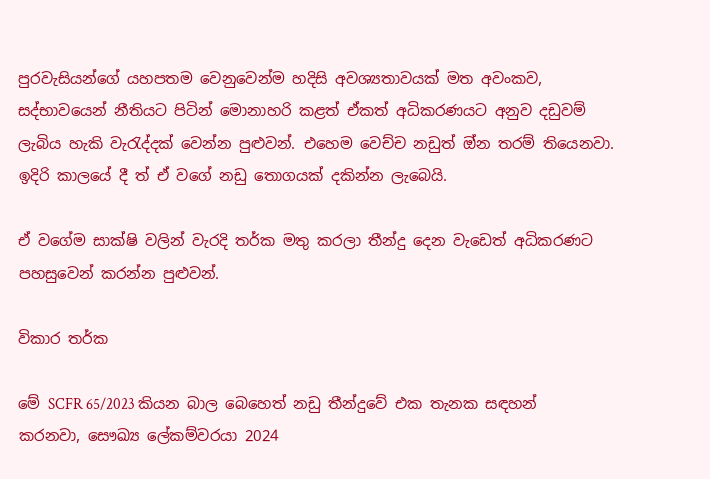පුරවැසියන්ගේ යහපතම වෙනුවෙන්ම හදිසි අවශ්‍යතාවයක් මත අවංකව, සද්භාවයෙන් නීතියට පිටින් මොනාහරි කළත් ඒකත් අධිකරණයට අනුව දඩුවම් ලැබිය හැකි වැරැද්දක් වෙන්න පුළුවන්. එහෙම වෙච්ච නඩුත් ඔ්න තරම් තියෙනවා. ඉදිරි කාලයේ දී ත් ඒ වගේ නඩු තොගයක් දකින්න ලැබෙයි.

ඒ වගේම සාක්ෂි වලින් වැරදි තර්ක මතු කරලා තීන්දු දෙන වැඩෙත් අධිකරණට පහසුවෙන් කරන්න පුළුවන්.

විකාර තර්ක

මේ SCFR 65/2023 කියන බාල බෙහෙත් නඩු තීන්දුවේ එක තැනක සඳහන් කරනවා, සෞඛ්‍ය ලේකම්වරයා 2024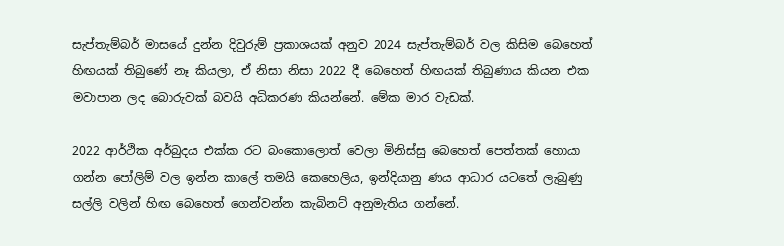සැප්තැම්බර් මාසයේ දුන්න දිවුරුම් ප්‍රකාශයක් අනුව 2024 සැප්තැම්බර් වල කිසිම බෙහෙත් හිඟයක් තිබුණේ නෑ කියලා, ඒ නිසා නිසා 2022 දී බෙහෙත් හිඟයක් තිබුණාය කියන එක මවාපාන ලද බොරුවක් බවයි අධිකරණ කියන්නේ. මේක මාර වැඩක්.

2022 ආර්ථික අර්බුදය එක්ක රට බංකොලොත් වෙලා මිනිස්සු බෙහෙත් පෙත්තක් හොයා ගන්න පෝලිම් වල ඉන්න කාලේ තමයි කෙහෙලිය, ඉන්දියානු ණය ආධාර යටතේ ලැබුණු සල්ලි වලින් හිඟ බෙහෙත් ගෙන්වන්න කැබිනට් අනුමැතිය ගන්නේ.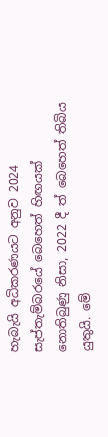හැබැයි අධිකරණයට අනුව 2024 සැප්තැම්බරයේ බෙහෙත් හිඟයක් නොතිබුණු නිසා, 2022 දී ත් බෙහෙත් තිබිය යුතුයි. මේ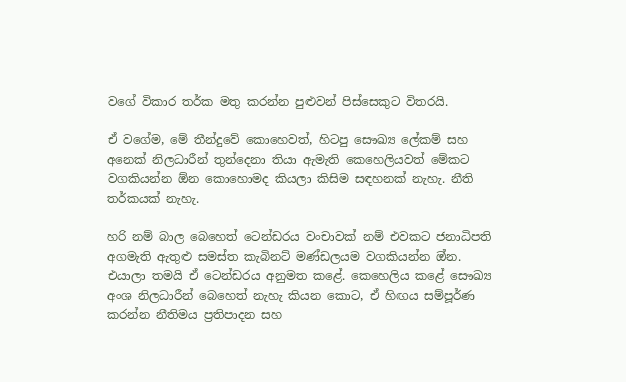වගේ විකාර තර්ක මතු කරන්න පුළුවන් පිස්සෙකුට විතරයි.

ඒ වගේම, මේ තීන්දුවේ කොහෙවත්, හිටපු සෞඛ්‍ය ලේකම් සහ අනෙක් නිලධාරීන් තුන්දෙනා තියා ඇමැති කෙහෙලියවත් මේකට වගකියන්න ඕන කොහොමද කියලා කිසිම සඳහනක් නැහැ. නීති තර්කයක් නැහැ.

හරි නම් බාල බෙහෙත් ටෙන්ඩරය වංචාවක් නම් එවකට ජනාධිපති අගමැති ඇතුළු සමස්ත කැබිනට් මණ්ඩලයම වගකියන්න ඔ්න. එයාලා තමයි ඒ ටෙන්ඩරය අනුමත කළේ. කෙහෙලිය කළේ සෞඛ්‍ය අංශ නිලධාරීන් බෙහෙත් නැහැ කියන කොට, ඒ හිඟය සම්පූර්ණ කරන්න නීතිමය ප්‍රතිපාදන සහ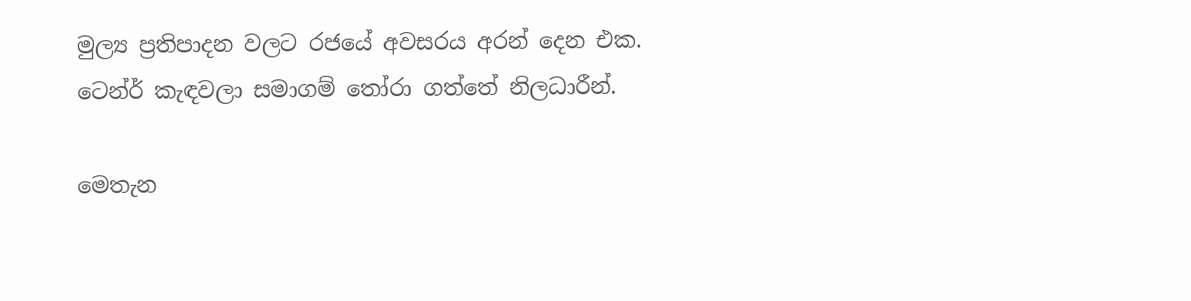මුල්‍ය ප්‍රතිපාදන වලට රජයේ අවසරය අරන් දෙන එක. ටෙන්ර් කැඳවලා සමාගම් තෝරා ගත්තේ නිලධාරීන්.

මෙතැන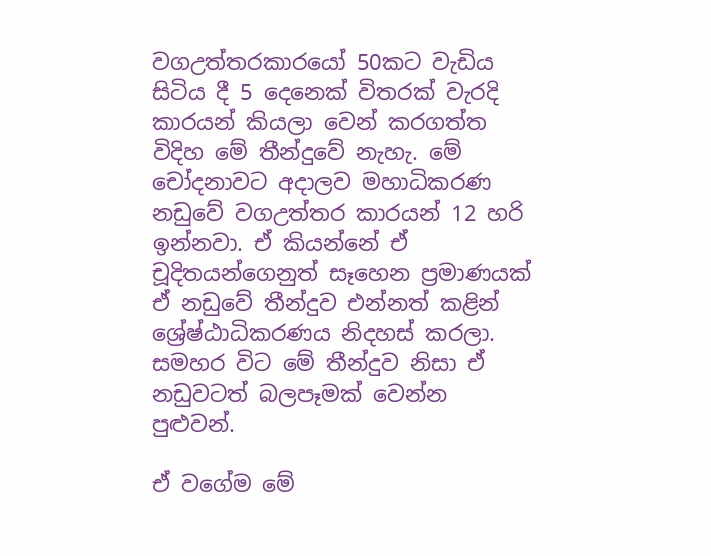වගඋත්තරකාරයෝ 50කට වැඩිය සිටිය දී 5 දෙනෙක් විතරක් වැරදි කාරයන් කියලා වෙන් කරගත්ත විදිහ මේ තීන්දුවේ නැහැ. මේ චෝදනාවට අදාලව මහාධිකරණ නඩුවේ වගඋත්තර කාරයන් 12 හරි ඉන්නවා. ඒ කියන්නේ ඒ චූදිතයන්ගෙනුත් සෑහෙන ප්‍රමාණයක් ඒ නඩුවේ තීන්දුව එන්නත් කළින් ශ්‍රේෂ්ඨාධිකරණය නිදහස් කරලා. සමහර විට මේ තීන්දුව නිසා ඒ නඩුවටත් බලපෑමක් වෙන්න පුළුවන්.

ඒ වගේම මේ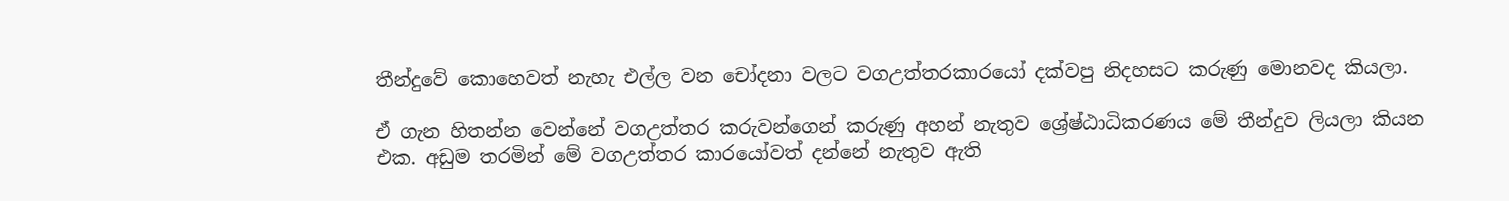තීන්දුවේ කොහෙවත් නැහැ එල්ල වන චෝදනා වලට වගඋත්තරකාරයෝ දක්වපු නිදහසට කරුණු මොනවද කියලා.

ඒ ගැන හිතන්න වෙන්නේ වගඋත්තර කරුවන්ගෙන් කරුණු අහන් නැතුව ශ්‍රේෂ්ඨාධිකරණය මේ තීන්දුව ලියලා කියන එක. අඩුම තරමින් මේ වගඋත්තර කාරයෝවත් දන්නේ නැතුව ඇති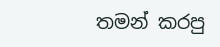තමන් කරපු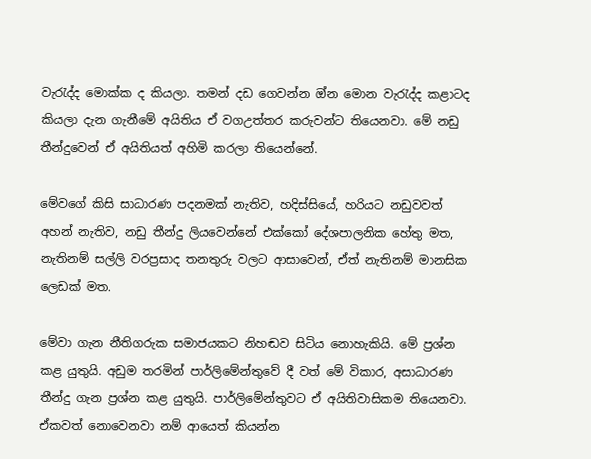වැරැද්ද මොක්ක ද කියලා. තමන් දඩ ගෙවන්න ඔ්න මොන වැරැද්ද කළාටද කියලා දැන ගැනීමේ අයිතිය ඒ වගඋත්තර කරුවන්ට තියෙනවා. මේ නඩු තීන්දුවෙන් ඒ අයිතියත් අහිමි කරලා තියෙන්නේ.

මේවගේ කිසි සාධාරණ පදනමක් නැතිව, හදිස්සියේ, හරියට නඩුවවත් අහන් නැතිව, නඩු තීන්දු ලියවෙන්නේ එක්කෝ දේශපාලනික හේතු මත, නැතිනම් සල්ලි වරප්‍රසාද තනතුරු වලට ආසාවෙන්, ඒත් නැතිනම් මානසික ලෙඩක් මත.

මේවා ගැන නීතිගරුක සමාජයකට නිහඬව සිටිය නොහැකියි. මේ ප්‍රශ්න කළ යුතුයි. අඩුම තරමින් පාර්ලිමේන්තුවේ දී වත් මේ විකාර, අසාධාරණ තීන්දු ගැන ප්‍රශ්න කළ යුතුයි. පාර්ලිමේන්තුවට ඒ අයිතිවාසිකම තියෙනවා. ඒකවත් නොවෙනවා නම් ආයෙත් කියන්න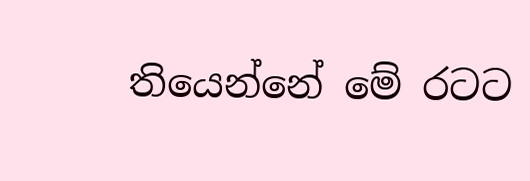තියෙන්නේ මේ රටට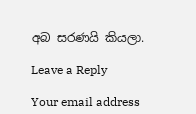අබ සරණයි කියලා.

Leave a Reply

Your email address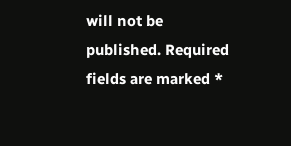will not be published. Required fields are marked *